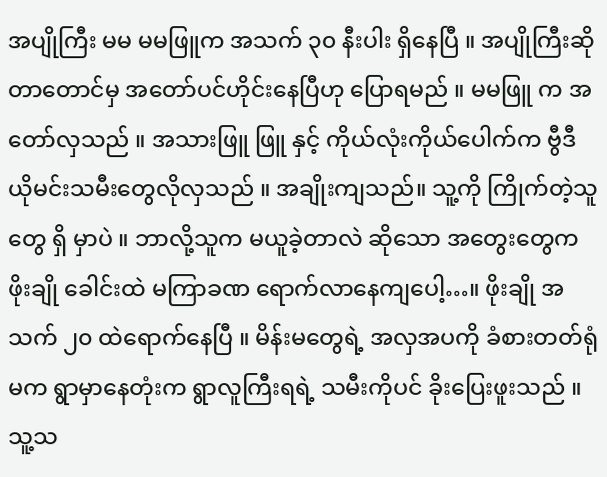အပျိုကြီး မမ မမဖြူက အသက် ၃၀ နီးပါး ရှိနေပြီ ။ အပျိုကြီးဆိုတာတောင်မှ အတော်ပင်ဟိုင်းနေပြီဟု ပြောရမည် ။ မမဖြူ က အတော်လှသည် ။ အသားဖြူ ဖြူ နှင့် ကိုယ်လုံးကိုယ်ပေါက်က ဗွီဒီယိုမင်းသမီးတွေလိုလှသည် ။ အချိုးကျသည်။ သူ့ကို ကြိုက်တဲ့သူတွေ ရှိ မှာပဲ ။ ဘာလို့သူက မယူခဲ့တာလဲ ဆိုသော အတွေးတွေက ဖိုးချို ခေါင်းထဲ မကြာခဏ ရောက်လာနေကျပေါ့…။ ဖိုးချို အသက် ၂၀ ထဲရောက်နေပြီ ။ မိန်းမတွေရဲ့ အလှအပကို ခံစားတတ်ရုံမက ရွာမှာနေတုံးက ရွာလူကြီးရရဲ့ သမီးကိုပင် ခိုးပြေးဖူးသည် ။ သူ့သ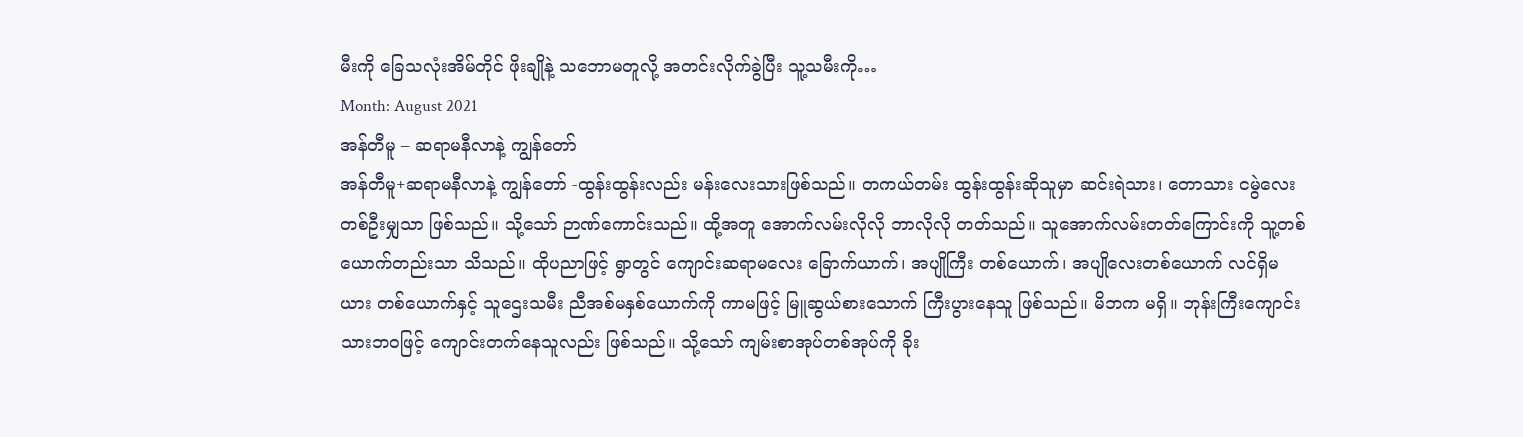မီးကို ခြေသလုံးအိမ်တိုင် ဖိုးချိုနဲ့ သဘောမတူလို့ အတင်းလိုက်ခွဲပြီး သူ့သမီးကို…
Month: August 2021
အန်တီမူ – ဆရာမနီလာနဲ့ ကျွန်တော်
အန်တီမူ+ဆရာမနီလာနဲ့ ကျွန်တော် -ထွန်းထွန်းလည်း မန်းလေးသားဖြစ်သည်။ တကယ်တမ်း ထွန်းထွန်းဆိုသူမှာ ဆင်းရဲသား၊ တောသား ငမွဲလေးတစ်ဦးမျှသာ ဖြစ်သည်။ သို့သော် ဉာဏ်ကောင်းသည်။ ထို့အတူ အောက်လမ်းလိုလို ဘာလိုလို တတ်သည်။ သူအောက်လမ်းတတ်ကြောင်းကို သူ့တစ်ယောက်တည်းသာ သိသည်။ ထိုပညာဖြင့် ရွာတွင် ကျောင်းဆရာမလေး ခြောက်ယာက်၊ အပျိုကြီး တစ်ယောက်၊ အပျိုလေးတစ်ယောက် လင်ရှိမယား တစ်ယောက်နှင့် သူဌေးသမီး ညီအစ်မနှစ်ယောက်ကို ကာမဖြင့် မြူဆွယ်စားသောက် ကြီးပွားနေသူ ဖြစ်သည်။ မိဘက မရှိ။ ဘုန်းကြီးကျောင်းသားဘဝဖြင့် ကျောင်းတက်နေသူလည်း ဖြစ်သည်။ သို့သော် ကျမ်းစာအုပ်တစ်အုပ်ကို ခိုး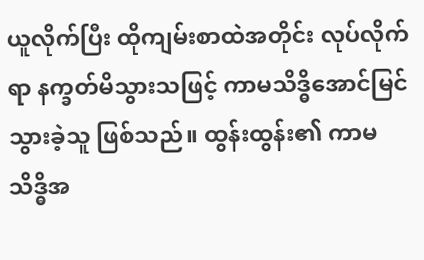ယူလိုက်ပြီး ထိုကျမ်းစာထဲအတိုင်း လုပ်လိုက်ရာ နက္ခတ်မိသွားသဖြင့် ကာမသိဒ္ဓိအောင်မြင်သွားခဲ့သူ ဖြစ်သည်။ ထွန်းထွန်း၏ ကာမသိဒ္ဓိအ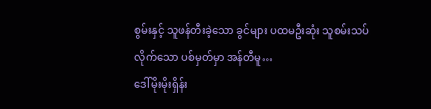စွမ်းနှင့် သူဖန်တီးခဲ့သော ခွင်များ ပထမဦးဆုံး သူစမ်းသပ်လိုက်သော ပစ်မှတ်မှာ အန်တီမူ…
ဒေါ်မိုးမိုးရှိန်း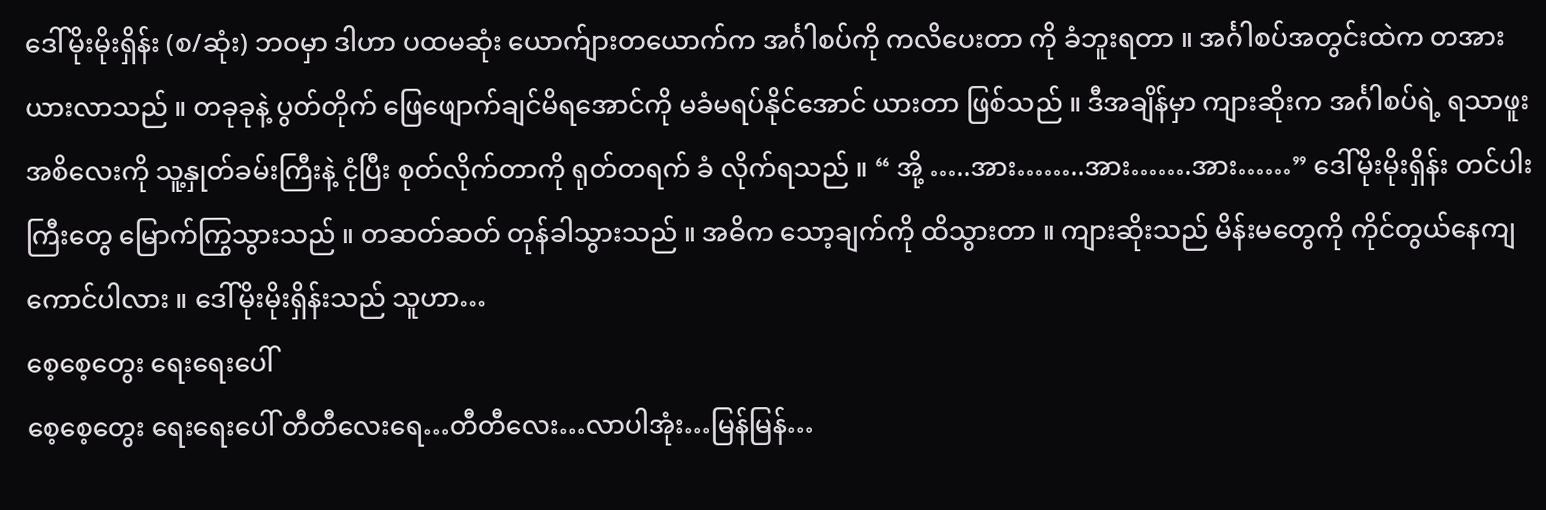ဒေါ်မိုးမိုးရှိန်း (စ/ဆုံး) ဘဝမှာ ဒါဟာ ပထမဆုံး ယောက်ျားတယောက်က အင်္ဂါစပ်ကို ကလိပေးတာ ကို ခံဘူးရတာ ။ အင်္ဂါစပ်အတွင်းထဲက တအား ယားလာသည် ။ တခုခုနဲ့ ပွတ်တိုက် ဖြေဖျောက်ချင်မိရအောင်ကို မခံမရပ်နိုင်အောင် ယားတာ ဖြစ်သည် ။ ဒီအချိန်မှာ ကျားဆိုးက အင်္ဂါစပ်ရဲ့ ရသာဖူး အစိလေးကို သူ့နှုတ်ခမ်းကြီးနဲ့ ငုံပြီး စုတ်လိုက်တာကို ရုတ်တရက် ခံ လိုက်ရသည် ။ “ အို့ …..အား……..အား…….အား……” ဒေါ်မိုးမိုးရှိန်း တင်ပါးကြီးတွေ မြောက်ကြွသွားသည် ။ တဆတ်ဆတ် တုန်ခါသွားသည် ။ အဓိက သော့ချက်ကို ထိသွားတာ ။ ကျားဆိုးသည် မိန်းမတွေကို ကိုင်တွယ်နေကျ ကောင်ပါလား ။ ဒေါ်မိုးမိုးရှိန်းသည် သူဟာ…
စေ့စေ့တွေး ရေးရေးပေါ်
စေ့စေ့တွေး ရေးရေးပေါ် တီတီလေးရေ…တီတီလေး…လာပါအုံး…မြန်မြန်…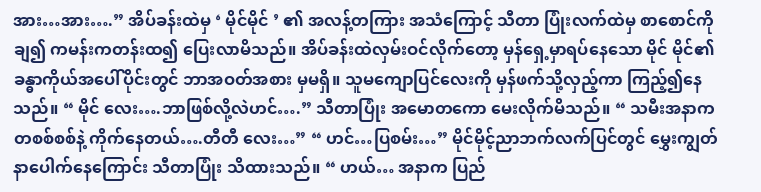အား…အား….” အိပ်ခန်းထဲမှ ‘ မိုင်မိုင် ’ ၏ အလန့်တကြား အသံကြောင့် သီတာ ပြုံးလက်ထဲမှ စာစောင်ကိုချ၍ ကမန်းကတန်းထ၍ ပြေးလာမိသည်။ အိပ်ခန်းထဲလှမ်းဝင်လိုက်တော့ မှန်ရှေ့မှာရပ်နေသော မိုင် မိုင်၏ ခန္ဓာကိုယ်အပေါ်ပိုင်းတွင် ဘာအဝတ်အစား မှမရှိ။ သူမကျောပြင်လေးကို မှန်ဖက်သို့လှည့်ကာ ကြည့်၍နေသည်။ “ မိုင် လေး….ဘာဖြစ်လို့လဲဟင်….” သီတာပြုံး အမောတကော မေးလိုက်မိသည်။ “ သမီးအနာက တစစ်စစ်နဲ့ ကိုက်နေတယ်….တီတီ လေး…” “ ဟင်…ပြစမ်း…” မိုင်မိုင့်ညာဘက်လက်ပြင်တွင် မွှေးကျွတ်နာပေါက်နေကြောင်း သီတာပြုံး သိထားသည်။ “ ဟယ်… အနာက ပြည်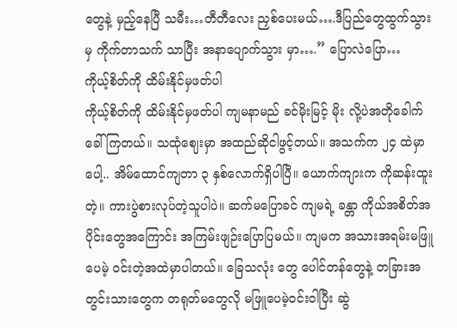တွေနဲ့ မှည့်နေပြီ သမီး…တီတီလေး ညှစ်ပေးမယ်….ဒီပြည်တွေထွက်သွားမှ ကိုက်တာသက် သာပြီး အနာပျောက်သွား မှာ….” ပြောလဲပြော…
ကိုယ့်စိတ်ကို ထိမ်းနိုင်မှဖတ်ပါ
ကိုယ့်စိတ်ကို ထိမ်းနိုင်မှဖတ်ပါ ကျမနာမည် ခင်မိုးမြင့် မိုး လို့ပဲအတိုခေါက်ခေါ်ကြတယ်။ သထုံဈေးမှာ အထည်ဆိုငါဖွင့်တယ်။ အသက်က ၂၄ ထဲမှာပေါ့.. အိမ်ထောင်ကျတာ ၃ နှစ်လောက်ရှိပါပြီ။ ယောက်ကျားက ကိုဆန်းထူးတဲ့။ ကားပွဲစားလုပ်တဲ့သူပါပဲ။ ဆက်မပြောခင် ကျမရဲ့ ခန္တာ ကိုယ်အစိတ်အပိုင်းတွေအကြောင်း အကြမ်းဖျဉ်းပြောပြမယ်။ ကျမက အသားအရမ်းမဖြူပေမဲ့ ဝင်းတဲ့အထဲမှာပါတယ်။ ခြေသလုံး တွေ ပေါင်တန်တွေနဲ့ တခြားအတွင်းသားတွေက တရုတ်မတွေလို မဖြူပေမဲ့ဝင်းဝါပြီး ဆွဲ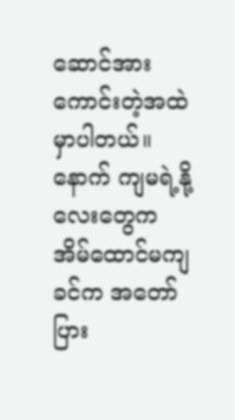ဆောင်အားကောင်းတဲ့အထဲမှာပါတယ်။ နောက် ကျမရဲ့နို့လေးတွေက အိမ်ထောင်မကျခင်က အတော်ပြား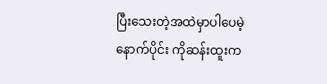ပြီးသေးတဲ့အထဲမှာပါပေမဲ့နောက်ပိုင်း ကိုဆန်းထူးက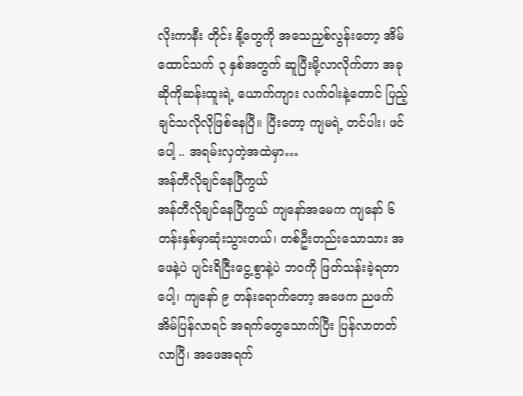လိုးကာနီး တိုင်း နို့တွေကို အသေညှစ်လွန်းတော့ အိမ်ထောင်သက် ၃ နှစ်အတွက် ဆူပြီးမို့လာလိုက်တာ အခုဆိုကိုဆန်းထူးရဲ့ ယောက်ကျား လက်ဝါးနဲ့တောင် ပြည့်ချင်သလိုလိုဖြစ်နေပြီ။ ပြီးတော့ ကျမရဲ့ တင်ပါး၊ ဖင်ပေါ့ .. အရမ်းလှတဲ့အထဲမှာ…
အန်တီလိုချင်နေပြီကွယ်
အန်တီလိုချင်နေပြီကွယ် ကျနော်အမေက ကျနော် ၆ တန်းနှစ်မှာဆုံးသွားတယ်၊ တစ်ဦးတည်းသောသား အဖေနဲ့ပဲ ပျင်းရိငြီးငွေ့စွာနဲ့ပဲ ဘဝကို ဖြတ်သန်းခဲ့ရတာပေါ့၊ ကျနော် ၉ တန်းရောက်တော့ အဖေက ညဖက် အိမ်ပြန်လာရင် အရက်တွေသောက်ပြီး ပြန်လာတတ်လာပြီ၊ အဖေအရက်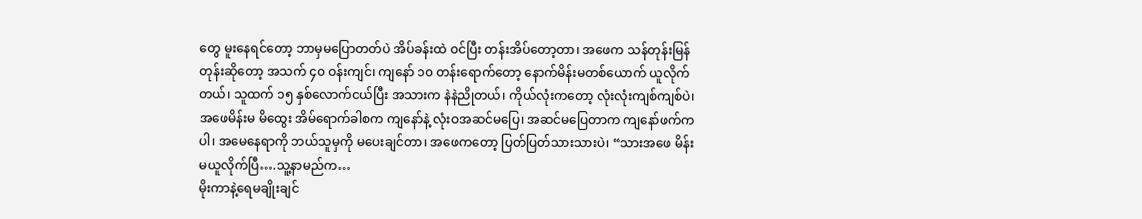တွေ မူးနေရင်တော့ ဘာမှမပြောတတ်ပဲ အိပ်ခန်းထဲ ဝင်ပြီး တန်းအိပ်တော့တာ၊ အဖေက သန်တုန်းမြန်တုန်းဆိုတော့ အသက် ၄၀ ဝန်းကျင်၊ ကျနော် ၁၀ တန်းရောက်တော့ နောက်မိန်းမတစ်ယောက် ယူလိုက်တယ်၊ သူထက် ၁၅ နှစ်လောက်ငယ်ပြီး အသားက နဲနဲညိုတယ်၊ ကိုယ်လုံးကတော့ လုံးလုံးကျစ်ကျစ်ပဲ၊ အဖေမိန်းမ မိထွေး အိမ်ရောက်ခါစက ကျနော်နဲ့ လုံးဝအဆင်မပြေ၊ အဆင်မပြေတာက ကျနော်ဖက်ကပါ၊ အမေနေရာကို ဘယ်သူမှကို မပေးချင်တာ၊ အဖေကတော့ ပြတ်ပြတ်သားသားပဲ၊ “သားအဖေ မိန်းမယူလိုက်ပြီ….သူ့နာမည်က…
မိုးကာနဲ့ရေမချိုးချင်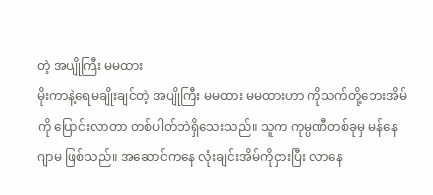တဲ့ အပျိုကြီး မမထား
မိုးကာနဲ့ရေမချိုးချင်တဲ့ အပျိုကြီး မမထား မမထားဟာ ကိုသက်တို့ဘေးအိမ်ကို ပြောင်းလာတာ တစ်ပါတ်ဘဲရှိသေးသည်။ သူက ကုမ္ပဏီတစ်ခုမှ မန်နေဂျာမ ဖြစ်သည်။ အဆောင်ကနေ လုံးချင်းအိမ်ကိုငှားပြီး လာနေ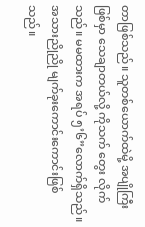တာဖြစ်သည်။ သူတစ်ယောက်ထဲမို့ အပျိုကြီးဖြစ်မှာ သေချာတယ်လို့ ကိုသက် တွေး လိုက်သည်။ မမထားက အရပ် ၅’၆”လောက်ရှိသည်။ အသားညိုညို မျက်ခုးကောင်းကောင်းဖြစ်သည်။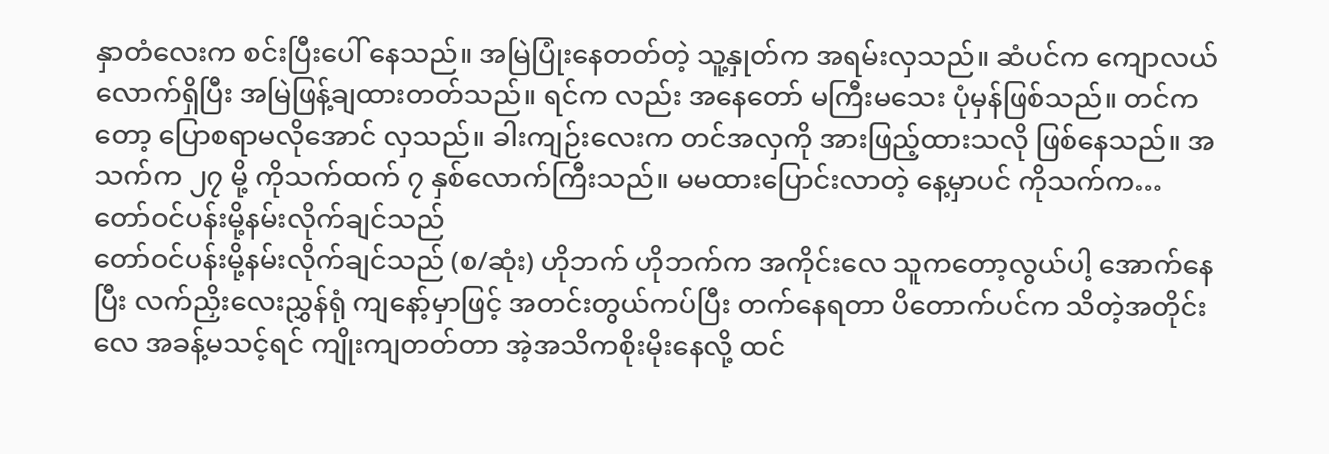နှာတံလေးက စင်းပြီးပေါ် နေသည်။ အမြဲပြုံးနေတတ်တဲ့ သူ့နှုတ်က အရမ်းလှသည်။ ဆံပင်က ကျောလယ်လောက်ရှိပြီး အမြဲဖြန့်ချထားတတ်သည်။ ရင်က လည်း အနေတော် မကြီးမသေး ပုံမှန်ဖြစ်သည်။ တင်ကတော့ ပြောစရာမလိုအောင် လှသည်။ ခါးကျဉ်းလေးက တင်အလှကို အားဖြည့်ထားသလို ဖြစ်နေသည်။ အသက်က ၂၇ မို့ ကိုသက်ထက် ၇ နှစ်လောက်ကြီးသည်။ မမထားပြောင်းလာတဲ့ နေ့မှာပင် ကိုသက်က…
တော်ဝင်ပန်းမို့နမ်းလိုက်ချင်သည်
တော်ဝင်ပန်းမို့နမ်းလိုက်ချင်သည် (စ/ဆုံး) ဟိုဘက် ဟိုဘက်က အကိုင်းလေ သူကတော့လွယ်ပါ့ အောက်နေပြီး လက်ညှိးလေးညွှန်ရုံ ကျနော့်မှာဖြင့် အတင်းတွယ်ကပ်ပြီး တက်နေရတာ ပိတောက်ပင်က သိတဲ့အတိုင်းလေ အခန့်မသင့်ရင် ကျိုးကျတတ်တာ အဲ့အသိကစိုးမိုးနေလို့ ထင်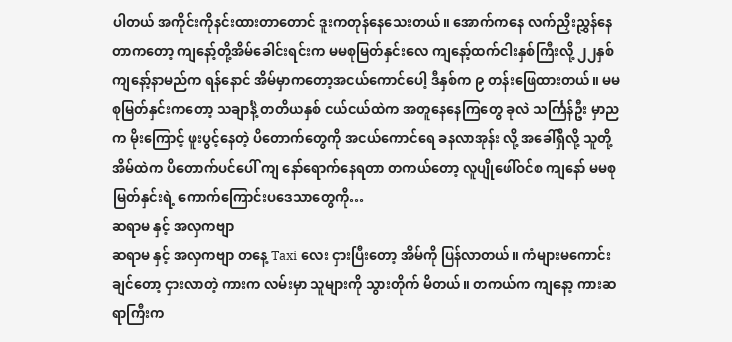ပါတယ် အကိုင်းကိုနင်းထားတာတောင် ဒူးကတုန်နေသေးတယ်။ အောက်ကနေ လက်ညှိးညွှန်နေတာကတော့ ကျနော့်တို့အိမ်ခေါင်းရင်းက မမစုမြတ်နှင်းလေ ကျနော့်ထက်ငါးနှစ်ကြီးလို့ ၂၂နှစ် ကျနော့်နာမည်က ရန်နောင် အိမ်မှာကတော့အငယ်ကောင်ပေါ့ ဒီနှစ်က ၉ တန်းဖြေထားတယ်။ မမစုမြတ်နှင်းကတော့ သချာင်္နဲ့ တတိယနှစ် ငယ်ငယ်ထဲက အတူနေနေကြတွေ ခုလဲ သင်္ကြန်ဦး မှာညက မိုးကြောင့် ဖူးပွင့်နေတဲ့ ပိတောက်တွေကို အငယ်ကောင်ရေ ခနလာအုန်း လို့ အခေါ်ရှိလို့ သူတို့အိမ်ထဲက ပိတောက်ပင်ပေါ် ကျ နော်ရောက်နေရတာ တကယ်တော့ လူပျိုဖေါ်ဝင်စ ကျနော် မမစုမြတ်နှင်းရဲ့ ကောက်ကြောင်းပဒေသာတွေကို…
ဆရာမ နှင့် အလှကဗျာ
ဆရာမ နှင့် အလှကဗျာ တနေ့ Taxi လေး ငှားပြီးတော့ အိမ်ကို ပြန်လာတယ်။ ကံများမကောင်းချင်တော့ ငှားလာတဲ့ ကားက လမ်းမှာ သူများကို သွားတိုက် မိတယ်။ တကယ်က ကျနော့ ကားဆရာကြီးက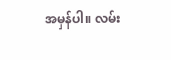အမှန်ပါ။ လမ်း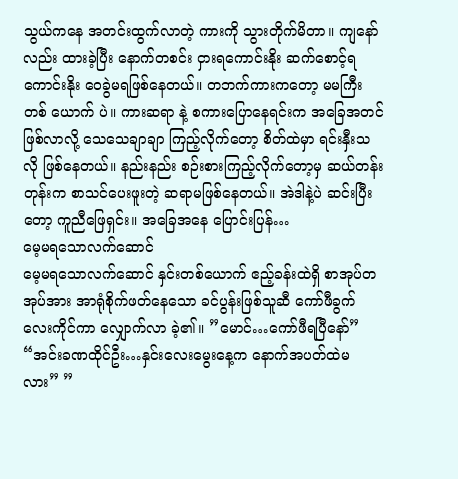သွယ်ကနေ အတင်းထွက်လာတဲ့ ကားကို သွားတိုက်မိတာ။ ကျနော် လည်း ထားခဲ့ပြီး နောက်တစင်း ငှားရကောင်းနိုး ဆက်စောင့်ရကောင်းနိုး ဝေခွဲမရဖြစ်နေတယ်။ တဘက်ကားကတော့ မမကြီးတစ် ယောက် ပဲ။ ကားဆရာ နဲ့ စကားပြောနေရင်းက အခြေအတင် ဖြစ်လာလို့ သေသေချာချာ ကြည့်လိုက်တော့ စိတ်ထဲမှာ ရင်းနှီးသလို ဖြစ်နေတယ်။ နည်းနည်း စဉ်းစားကြည့်လိုက်တော့မှ ဆယ်တန်းတုန်းက စာသင်ပေးဖူးတဲ့ ဆရာမဖြစ်နေတယ်။ အဲဒါနဲ့ပဲ ဆင်းပြီးတော့ ကူညီဖြေရှင်း။ အခြေအနေ ပြောင်းပြန်…
မေ့မရသောလက်ဆောင်
မေ့မရသောလက်ဆောင် နှင်းတစ်ယောက် ဧည့်ခန်းထဲရှိ စာအုပ်တအုပ်အား အာရုံစိုက်ဖတ်နေသော ခင်ပွန်းဖြစ်သူဆီ ကော်ဖီခွက်လေးကိုင်ကာ လျှောက်လာ ခဲ့၏။ ”မောင်…ကော်ဖီရပြီနော်” “အင်းခဏထိုင်ဦး…နှင်းလေးမွေးနေ့က နောက်အပတ်ထဲမလား” ”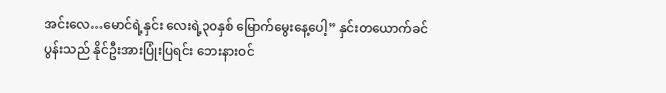အင်းလေ…မောင်ရဲ့နှင်း လေးရဲ့၃၀နှစ် မြောက်မွေးနေ့ပေါ့” နှင်းတယောက်ခင်ပွန်းသည် နိုင်ဦးအားပြုံးပြရင်း ဘေးနားဝင်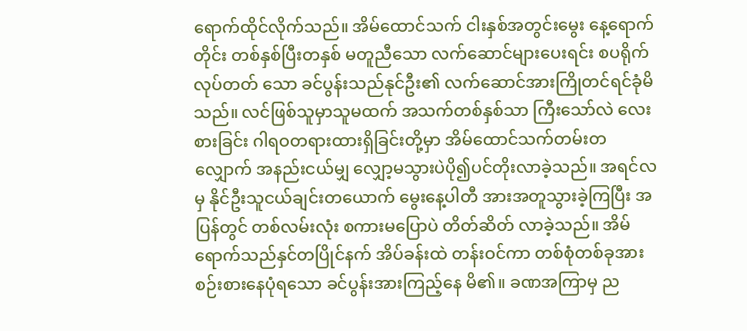ရောက်ထိုင်လိုက်သည်။ အိမ်ထောင်သက် ငါးနှစ်အတွင်းမွေး နေ့ရောက်တိုင်း တစ်နှစ်ပြီးတနှစ် မတူညီသော လက်ဆောင်များပေးရင်း စပရိုက်လုပ်တတ် သော ခင်ပွန်းသည်နုင်ဦး၏ လက်ဆောင်အားကြိုတင်ရင်ခုံမိသည်။ လင်ဖြစ်သူမှာသူမထက် အသက်တစ်နှစ်သာ ကြီးသော်လဲ လေးစားခြင်း ဂါရဝတရားထားရှိခြင်းတို့မှာ အိမ်ထောင်သက်တမ်းတလျှောက် အနည်းငယ်မျှ လျှော့မသွားပဲပို၍ပင်တိုးလာခဲ့သည်။ အရင်လမှ နိုင်ဦးသူငယ်ချင်းတယောက် မွေးနေ့ပါတီ အားအတူသွားခဲ့ကြပြီး အပြန်တွင် တစ်လမ်းလုံး စကားမပြောပဲ တိတ်ဆိတ် လာခဲ့သည်။ အိမ်ရောက်သည်နှင်တပြိုင်နက် အိပ်ခန်းထဲ တန်းဝင်ကာ တစ်စုံတစ်ခုအားစဉ်းစားနေပုံရသော ခင်ပွန်းအားကြည့်နေ မိ၏။ ခဏအကြာမှ ည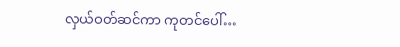လှယ်ဝတ်ဆင်ကာ ကုတင်ပေါ်…